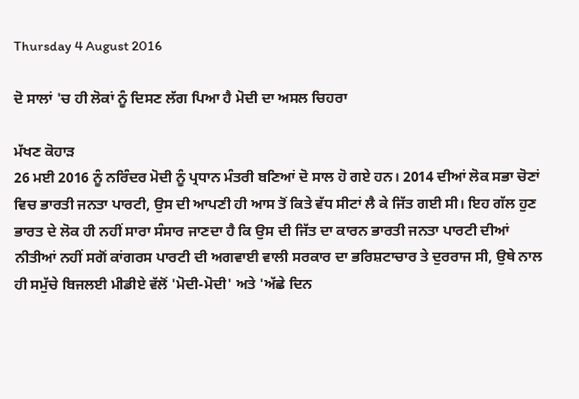Thursday 4 August 2016

ਦੋ ਸਾਲਾਂ 'ਚ ਹੀ ਲੋਕਾਂ ਨੂੰ ਦਿਸਣ ਲੱਗ ਪਿਆ ਹੈ ਮੋਦੀ ਦਾ ਅਸਲ ਚਿਹਰਾ

ਮੱਖਣ ਕੋਹਾੜ
26 ਮਈ 2016 ਨੂੰ ਨਰਿੰਦਰ ਮੋਦੀ ਨੂੰ ਪ੍ਰਧਾਨ ਮੰਤਰੀ ਬਣਿਆਂ ਦੋ ਸਾਲ ਹੋ ਗਏ ਹਨ। 2014 ਦੀਆਂ ਲੋਕ ਸਭਾ ਚੋਣਾਂ ਵਿਚ ਭਾਰਤੀ ਜਨਤਾ ਪਾਰਟੀ, ਉਸ ਦੀ ਆਪਣੀ ਹੀ ਆਸ ਤੋਂ ਕਿਤੇ ਵੱਧ ਸੀਟਾਂ ਲੈ ਕੇ ਜਿੱਤ ਗਈ ਸੀ। ਇਹ ਗੱਲ ਹੁਣ ਭਾਰਤ ਦੇ ਲੋਕ ਹੀ ਨਹੀਂ ਸਾਰਾ ਸੰਸਾਰ ਜਾਣਦਾ ਹੈ ਕਿ ਉਸ ਦੀ ਜਿੱਤ ਦਾ ਕਾਰਨ ਭਾਰਤੀ ਜਨਤਾ ਪਾਰਟੀ ਦੀਆਂ ਨੀਤੀਆਂ ਨਹੀਂ ਸਗੋਂ ਕਾਂਗਰਸ ਪਾਰਟੀ ਦੀ ਅਗਵਾਈ ਵਾਲੀ ਸਰਕਾਰ ਦਾ ਭਰਿਸ਼ਟਾਚਾਰ ਤੇ ਦੁਰਰਾਜ ਸੀ, ਉਥੇ ਨਾਲ ਹੀ ਸਮੁੱਚੇ ਬਿਜਲਈ ਮੀਡੀਏ ਵੱਲੋਂ 'ਮੋਦੀ-ਮੋਦੀ' ਅਤੇ 'ਅੱਛੇ ਦਿਨ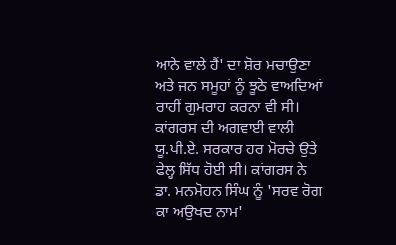ਆਨੇ ਵਾਲੇ ਹੈਂ' ਦਾ ਸ਼ੋਰ ਮਚਾਉਣਾ ਅਤੇ ਜਨ ਸਮੂਹਾਂ ਨੂੰ ਝੂਠੇ ਵਾਅਦਿਆਂ ਰਾਹੀਂ ਗੁਮਰਾਹ ਕਰਨਾ ਵੀ ਸੀ। ਕਾਂਗਰਸ ਦੀ ਅਗਵਾਈ ਵਾਲੀ ਯੂ.ਪੀ.ਏ. ਸਰਕਾਰ ਹਰ ਮੋਰਚੇ ਉਤੇ ਫੇਲ੍ਹ ਸਿੱਧ ਹੋਈ ਸੀ। ਕਾਂਗਰਸ ਨੇ ਡਾ. ਮਨਮੋਹਨ ਸਿੰਘ ਨੂੰ 'ਸਰਵ ਰੋਗ ਕਾ ਅਉਖਦ ਨਾਮ'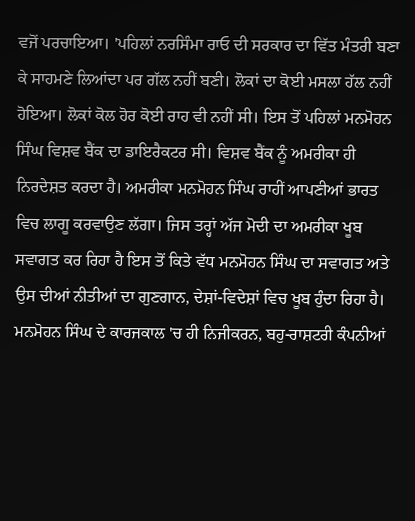ਵਜੋਂ ਪਰਚਾਇਆ। 'ਪਹਿਲਾਂ ਨਰਸਿੰਮਾ ਰਾਓ ਦੀ ਸਰਕਾਰ ਦਾ ਵਿੱਤ ਮੰਤਰੀ ਬਣਾ ਕੇ ਸਾਹਮਣੇ ਲਿਆਂਦਾ ਪਰ ਗੱਲ ਨਹੀਂ ਬਣੀ। ਲੋਕਾਂ ਦਾ ਕੋਈ ਮਸਲਾ ਹੱਲ ਨਹੀਂ ਹੋਇਆ। ਲੋਕਾਂ ਕੋਲ ਹੋਰ ਕੋਈ ਰਾਹ ਵੀ ਨਹੀਂ ਸੀ। ਇਸ ਤੋਂ ਪਹਿਲਾਂ ਮਨਮੋਹਨ ਸਿੰਘ ਵਿਸ਼ਵ ਬੈਂਕ ਦਾ ਡਾਇਰੈਕਟਰ ਸੀ। ਵਿਸ਼ਵ ਬੈਂਕ ਨੂੰ ਅਮਰੀਕਾ ਹੀ ਨਿਰਦੇਸ਼ਤ ਕਰਦਾ ਹੈ। ਅਮਰੀਕਾ ਮਨਮੋਹਨ ਸਿੰਘ ਰਾਹੀਂ ਆਪਣੀਆਂ ਭਾਰਤ ਵਿਚ ਲਾਗੂ ਕਰਵਾਉਣ ਲੱਗਾ। ਜਿਸ ਤਰ੍ਹਾਂ ਅੱਜ ਮੋਦੀ ਦਾ ਅਮਰੀਕਾ ਖੂਬ ਸਵਾਗਤ ਕਰ ਰਿਹਾ ਹੈ ਇਸ ਤੋਂ ਕਿਤੇ ਵੱਧ ਮਨਮੋਹਨ ਸਿੰਘ ਦਾ ਸਵਾਗਤ ਅਤੇ ਉਸ ਦੀਆਂ ਨੀਤੀਆਂ ਦਾ ਗੁਣਗਾਨ, ਦੇਸ਼ਾਂ-ਵਿਦੇਸ਼ਾਂ ਵਿਚ ਖੂਬ ਹੁੰਦਾ ਰਿਹਾ ਹੈ। ਮਨਮੋਹਨ ਸਿੰਘ ਦੇ ਕਾਰਜਕਾਲ 'ਚ ਹੀ ਨਿਜੀਕਰਨ, ਬਹੁ-ਰਾਸ਼ਟਰੀ ਕੰਪਨੀਆਂ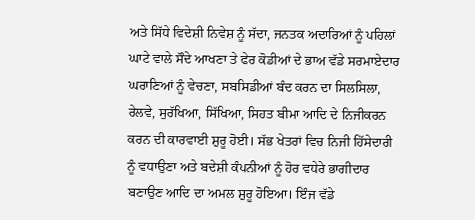ਅਤੇ ਸਿੱਧੇ ਵਿਦੇਸ਼ੀ ਨਿਵੇਸ਼ ਨੂੰ ਸੱਦਾ, ਜਨਤਕ ਅਦਾਰਿਆਂ ਨੂੰ ਪਹਿਲਾਂ ਘਾਟੇ ਵਾਲੇ ਸੌਦੇ ਆਖਣਾ ਤੇ ਫੇਰ ਕੋਡੀਆਂ ਦੇ ਭਾਅ ਵੱਡੇ ਸਰਮਾਏਦਾਰ ਘਰਾਣਿਆਂ ਨੂੰ ਵੇਚਣਾ, ਸਬਸਿਡੀਆਂ ਬੰਦ ਕਰਨ ਦਾ ਸਿਲਸਿਲਾ, ਰੇਲਵੇ, ਸੁਰੱਖਿਆ, ਸਿੱਖਿਆ, ਸਿਹਤ ਬੀਮਾ ਆਦਿ ਦੇ ਨਿਜੀਕਰਨ ਕਰਨ ਦੀ ਕਾਰਵਾਈ ਸ਼ੁਰੂ ਹੋਈ। ਸੱਭ ਖੇਤਰਾਂ ਵਿਚ ਨਿਜੀ ਹਿੱਸੇਦਾਰੀ ਨੂੰ ਵਧਾਉਣਾ ਅਤੇ ਬਦੇਸ਼ੀ ਕੰਪਨੀਆਂ ਨੂੰ ਹੋਰ ਵਧੇਰੇ ਭਾਗੀਦਾਰ ਬਣਾਉਣ ਆਦਿ ਦਾ ਅਮਲ ਸ਼ੁਰੂ ਹੋਇਆ। ਇੰਜ ਵੱਡੇ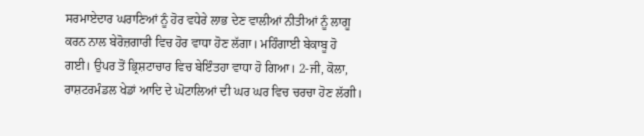ਸਰਮਾਏਦਾਰ ਘਰਾਣਿਆਂ ਨੂੰ ਹੋਰ ਵਧੇਰੇ ਲਾਭ ਦੇਣ ਵਾਲੀਆਂ ਨੀਤੀਆਂ ਨੂੰ ਲਾਗੂ ਕਰਨ ਨਾਲ ਬੇਰੋਜ਼ਗਾਰੀ ਵਿਚ ਹੋਰ ਵਾਧਾ ਹੋਣ ਲੱਗਾ। ਮਹਿੰਗਾਈ ਬੇਕਾਬੂ ਹੋ ਗਈ। ਉਪਰ ਤੋਂ ਭ੍ਰਿਸ਼ਟਾਚਾਰ ਵਿਚ ਬੇਇੰਤਹਾ ਵਾਧਾ ਹੋ ਗਿਆ। 2-ਜੀ, ਕੋਲਾ, ਰਾਸ਼ਟਰਮੰਡਲ ਖੇਡਾਂ ਆਦਿ ਦੇ ਘੋਟਾਲਿਆਂ ਦੀ ਘਰ ਘਰ ਵਿਚ ਚਰਚਾ ਹੋਣ ਲੱਗੀ।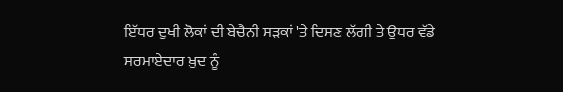ਇੱਧਰ ਦੁਖੀ ਲੋਕਾਂ ਦੀ ਬੇਚੈਨੀ ਸੜਕਾਂ 'ਤੇ ਦਿਸਣ ਲੱਗੀ ਤੇ ਉਧਰ ਵੱਡੇ ਸਰਮਾਏਦਾਰ ਖ਼ੁਦ ਨੂੰ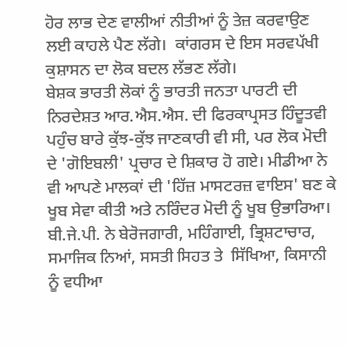ਹੋਰ ਲਾਭ ਦੇਣ ਵਾਲੀਆਂ ਨੀਤੀਆਂ ਨੂੰ ਤੇਜ਼ ਕਰਵਾਉਣ ਲਈ ਕਾਹਲੇ ਪੈਣ ਲੱਗੇ।  ਕਾਂਗਰਸ ਦੇ ਇਸ ਸਰਵਪੱਖੀ ਕੁਸ਼ਾਸਨ ਦਾ ਲੋਕ ਬਦਲ ਲੱਭਣ ਲੱਗੇ।
ਬੇਸ਼ਕ ਭਾਰਤੀ ਲੋਕਾਂ ਨੂੰ ਭਾਰਤੀ ਜਨਤਾ ਪਾਰਟੀ ਦੀ ਨਿਰਦੇਸ਼ਤ ਆਰ.ਐਸ.ਐਸ. ਦੀ ਫਿਰਕਾਪ੍ਰਸਤ ਹਿੰਦੂਤਵੀ ਪਹੁੰਚ ਬਾਰੇ ਕੁੱਝ-ਕੁੱਝ ਜਾਣਕਾਰੀ ਵੀ ਸੀ, ਪਰ ਲੋਕ ਮੋਦੀ ਦੇ 'ਗੋਇਬਲੀ' ਪ੍ਰਚਾਰ ਦੇ ਸ਼ਿਕਾਰ ਹੋ ਗਏ। ਮੀਡੀਆ ਨੇ ਵੀ ਆਪਣੇ ਮਾਲਕਾਂ ਦੀ 'ਹਿੱਜ਼ ਮਾਸਟਰਜ਼ ਵਾਇਸ' ਬਣ ਕੇ ਖੂਬ ਸੇਵਾ ਕੀਤੀ ਅਤੇ ਨਰਿੰਦਰ ਮੋਦੀ ਨੂੰ ਖੂਬ ਉਭਾਰਿਆ। ਬੀ.ਜੇ.ਪੀ. ਨੇ ਬੇਰੋਜਗਾਰੀ, ਮਹਿੰਗਾਈ, ਭ੍ਰਿਸ਼ਟਾਚਾਰ, ਸਮਾਜਿਕ ਨਿਆਂ, ਸਸਤੀ ਸਿਹਤ ਤੇ  ਸਿੱਖਿਆ, ਕਿਸਾਨੀ ਨੂੰ ਵਧੀਆ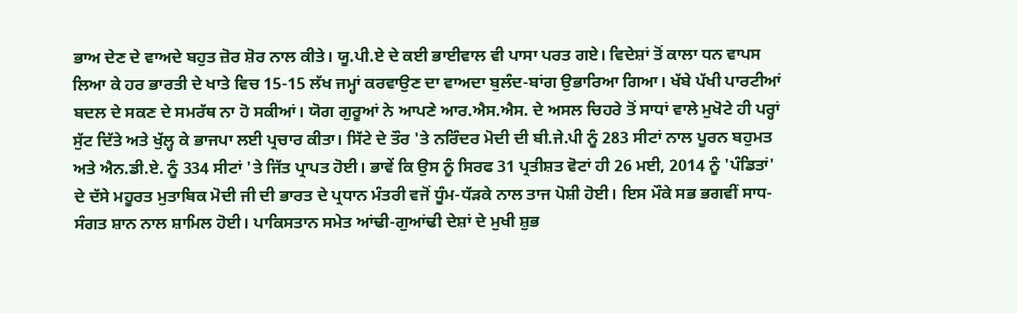ਭਾਅ ਦੇਣ ਦੇ ਵਾਅਦੇ ਬਹੁਤ ਜ਼ੋਰ ਸ਼ੋਰ ਨਾਲ ਕੀਤੇ। ਯੂ.ਪੀ.ਏ ਦੇ ਕਈ ਭਾਈਵਾਲ ਵੀ ਪਾਸਾ ਪਰਤ ਗਏ। ਵਿਦੇਸ਼ਾਂ ਤੋਂ ਕਾਲਾ ਧਨ ਵਾਪਸ ਲਿਆ ਕੇ ਹਰ ਭਾਰਤੀ ਦੇ ਖਾਤੇ ਵਿਚ 15-15 ਲੱਖ ਜਮ੍ਹਾਂ ਕਰਵਾਉਣ ਦਾ ਵਾਅਦਾ ਬੁਲੰਦ-ਬਾਂਗ ਉਭਾਰਿਆ ਗਿਆ। ਖੱਬੇ ਪੱਖੀ ਪਾਰਟੀਆਂ ਬਦਲ ਦੇ ਸਕਣ ਦੇ ਸਮਰੱਥ ਨਾ ਹੋ ਸਕੀਆਂ। ਯੋਗ ਗੁਰੂਆਂ ਨੇ ਆਪਣੇ ਆਰ.ਐਸ.ਐਸ. ਦੇ ਅਸਲ ਚਿਹਰੇ ਤੋਂ ਸਾਧਾਂ ਵਾਲੇ ਮੁਖੋਟੇ ਹੀ ਪਰ੍ਹਾਂ ਸੁੱਟ ਦਿੱਤੇ ਅਤੇ ਖੁੱਲ੍ਹ ਕੇ ਭਾਜਪਾ ਲਈ ਪ੍ਰਚਾਰ ਕੀਤਾ। ਸਿੱਟੇ ਦੇ ਤੌਰ 'ਤੇ ਨਰਿੰਦਰ ਮੋਦੀ ਦੀ ਬੀ.ਜੇ.ਪੀ ਨੂੰ 283 ਸੀਟਾਂ ਨਾਲ ਪੂਰਨ ਬਹੁਮਤ ਅਤੇ ਐਨ.ਡੀ.ਏ. ਨੂੰ 334 ਸੀਟਾਂ 'ਤੇ ਜਿੱਤ ਪ੍ਰਾਪਤ ਹੋਈ। ਭਾਵੇਂ ਕਿ ਉਸ ਨੂੰ ਸਿਰਫ 31 ਪ੍ਰਤੀਸ਼ਤ ਵੋਟਾਂ ਹੀ 26 ਮਈ, 2014 ਨੂੰ 'ਪੰਡਿਤਾਂ' ਦੇ ਦੱਸੇ ਮਹੂਰਤ ਮੁਤਾਬਿਕ ਮੋਦੀ ਜੀ ਦੀ ਭਾਰਤ ਦੇ ਪ੍ਰਧਾਨ ਮੰਤਰੀ ਵਜੋਂ ਧੂੰਮ-ਧੱੜਕੇ ਨਾਲ ਤਾਜ ਪੋਸ਼ੀ ਹੋਈ। ਇਸ ਮੌਕੇ ਸਭ ਭਗਵੀਂ ਸਾਧ-ਸੰਗਤ ਸ਼ਾਨ ਨਾਲ ਸ਼ਾਮਿਲ ਹੋਈ। ਪਾਕਿਸਤਾਨ ਸਮੇਤ ਆਂਢੀ-ਗੁਆਂਢੀ ਦੇਸ਼ਾਂ ਦੇ ਮੁਖੀ ਸ਼ੁਭ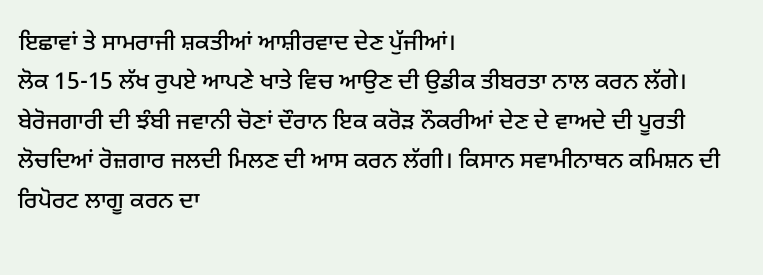ਇਛਾਵਾਂ ਤੇ ਸਾਮਰਾਜੀ ਸ਼ਕਤੀਆਂ ਆਸ਼ੀਰਵਾਦ ਦੇਣ ਪੁੱਜੀਆਂ।
ਲੋਕ 15-15 ਲੱਖ ਰੁਪਏ ਆਪਣੇ ਖਾਤੇ ਵਿਚ ਆਉਣ ਦੀ ਉਡੀਕ ਤੀਬਰਤਾ ਨਾਲ ਕਰਨ ਲੱਗੇ। ਬੇਰੋਜਗਾਰੀ ਦੀ ਝੰਬੀ ਜਵਾਨੀ ਚੋਣਾਂ ਦੌਰਾਨ ਇਕ ਕਰੋੜ ਨੌਕਰੀਆਂ ਦੇਣ ਦੇ ਵਾਅਦੇ ਦੀ ਪੂਰਤੀ ਲੋਚਦਿਆਂ ਰੋਜ਼ਗਾਰ ਜਲਦੀ ਮਿਲਣ ਦੀ ਆਸ ਕਰਨ ਲੱਗੀ। ਕਿਸਾਨ ਸਵਾਮੀਨਾਥਨ ਕਮਿਸ਼ਨ ਦੀ ਰਿਪੋਰਟ ਲਾਗੂ ਕਰਨ ਦਾ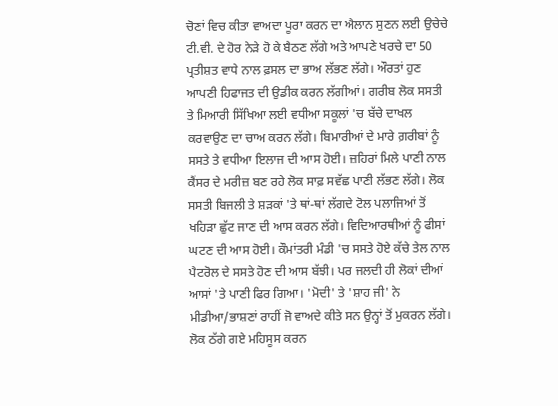ਚੋਣਾਂ ਵਿਚ ਕੀਤਾ ਵਾਅਦਾ ਪੂਰਾ ਕਰਨ ਦਾ ਐਲਾਨ ਸੁਣਨ ਲਈ ਉਚੇਚੇ ਟੀ.ਵੀ. ਦੇ ਹੋਰ ਨੇੜੇ ਹੋ ਕੇ ਬੈਠਣ ਲੱਗੇ ਅਤੇ ਆਪਣੇ ਖਰਚੇ ਦਾ 50 ਪ੍ਰਤੀਸ਼ਤ ਵਾਧੇ ਨਾਲ ਫ਼ਸਲ ਦਾ ਭਾਅ ਲੱਭਣ ਲੱਗੇ। ਔਰਤਾਂ ਹੁਣ ਆਪਣੀ ਹਿਫਾਜਤ ਦੀ ਉਡੀਕ ਕਰਨ ਲੱਗੀਆਂ। ਗਰੀਬ ਲੋਕ ਸਸਤੀ ਤੇ ਮਿਆਰੀ ਸਿੱਖਿਆ ਲਈ ਵਧੀਆ ਸਕੂਲਾਂ 'ਚ ਬੱਚੇ ਦਾਖਲ ਕਰਵਾਉਣ ਦਾ ਚਾਅ ਕਰਨ ਲੱਗੇ। ਬਿਮਾਰੀਆਂ ਦੇ ਮਾਰੇ ਗ਼ਰੀਬਾਂ ਨੂੰ ਸਸਤੇ ਤੇ ਵਧੀਆ ਇਲਾਜ ਦੀ ਆਸ ਹੋਈ। ਜ਼ਹਿਰਾਂ ਮਿਲੇ ਪਾਣੀ ਨਾਲ ਕੈਂਸਰ ਦੇ ਮਰੀਜ਼ ਬਣ ਰਹੇ ਲੋਕ ਸਾਫ਼ ਸਵੱਛ ਪਾਣੀ ਲੱਭਣ ਲੱਗੇ। ਲੋਕ ਸਸਤੀ ਬਿਜਲੀ ਤੇ ਸ਼ੜਕਾਂ 'ਤੇ ਥਾਂ-ਥਾਂ ਲੱਗਦੇ ਟੋਲ ਪਲਾਜਿਆਂ ਤੋਂ ਖਹਿੜਾ ਛੁੱਟ ਜਾਣ ਦੀ ਆਸ ਕਰਨ ਲੱਗੇ। ਵਿਦਿਆਰਥੀਆਂ ਨੂੰ ਫੀਸਾਂ ਘਟਣ ਦੀ ਆਸ ਹੋਈ। ਕੌਮਾਂਤਰੀ ਮੰਡੀ 'ਚ ਸਸਤੇ ਹੋਏ ਕੱਚੇ ਤੇਲ ਨਾਲ ਪੈਟਰੋਲ ਦੇ ਸਸਤੇ ਹੋਣ ਦੀ ਆਸ ਬੱਝੀ। ਪਰ ਜਲਦੀ ਹੀ ਲੋਕਾਂ ਦੀਆਂ ਆਸਾਂ 'ਤੇ ਪਾਣੀ ਫਿਰ ਗਿਆ। 'ਮੋਦੀ' ਤੇ 'ਸ਼ਾਹ ਜੀ' ਨੇ ਮੀਡੀਆ/ਭਾਸ਼ਣਾਂ ਰਾਹੀਂ ਜੋ ਵਾਅਦੇ ਕੀਤੇ ਸਨ ਉਨ੍ਹਾਂ ਤੋਂ ਮੁਕਰਨ ਲੱਗੇ। ਲੋਕ ਠੱਗੇ ਗਏ ਮਹਿਸੂਸ ਕਰਨ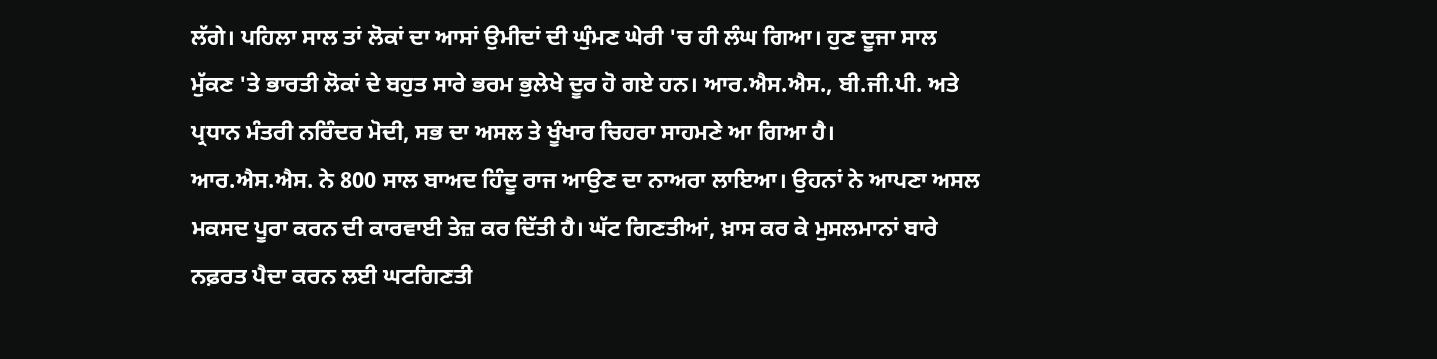ਲੱਗੇ। ਪਹਿਲਾ ਸਾਲ ਤਾਂ ਲੋਕਾਂ ਦਾ ਆਸਾਂ ਉਮੀਦਾਂ ਦੀ ਘੁੰਮਣ ਘੇਰੀ 'ਚ ਹੀ ਲੰਘ ਗਿਆ। ਹੁਣ ਦੂਜਾ ਸਾਲ ਮੁੱਕਣ 'ਤੇ ਭਾਰਤੀ ਲੋਕਾਂ ਦੇ ਬਹੁਤ ਸਾਰੇ ਭਰਮ ਭੁਲੇਖੇ ਦੂਰ ਹੋ ਗਏ ਹਨ। ਆਰ.ਐਸ.ਐਸ., ਬੀ.ਜੀ.ਪੀ. ਅਤੇ ਪ੍ਰਧਾਨ ਮੰਤਰੀ ਨਰਿੰਦਰ ਮੋਦੀ, ਸਭ ਦਾ ਅਸਲ ਤੇ ਖੂੰਖਾਰ ਚਿਹਰਾ ਸਾਹਮਣੇ ਆ ਗਿਆ ਹੈ।
ਆਰ.ਐਸ.ਐਸ. ਨੇ 800 ਸਾਲ ਬਾਅਦ ਹਿੰਦੂ ਰਾਜ ਆਉਣ ਦਾ ਨਾਅਰਾ ਲਾਇਆ। ਉਹਨਾਂ ਨੇ ਆਪਣਾ ਅਸਲ ਮਕਸਦ ਪੂਰਾ ਕਰਨ ਦੀ ਕਾਰਵਾਈ ਤੇਜ਼ ਕਰ ਦਿੱਤੀ ਹੈ। ਘੱਟ ਗਿਣਤੀਆਂ, ਖ਼ਾਸ ਕਰ ਕੇ ਮੁਸਲਮਾਨਾਂ ਬਾਰੇ ਨਫ਼ਰਤ ਪੈਦਾ ਕਰਨ ਲਈ ਘਟਗਿਣਤੀ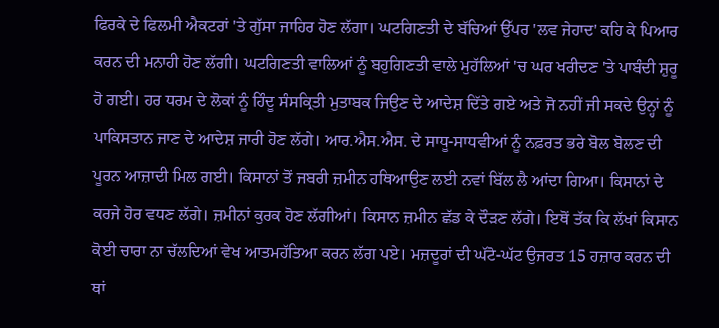ਫਿਰਕੇ ਦੇ ਫਿਲਮੀ ਐਕਟਰਾਂ 'ਤੇ ਗੁੱਸਾ ਜਾਹਿਰ ਹੋਣ ਲੱਗਾ। ਘਟਗਿਣਤੀ ਦੇ ਬੱਚਿਆਂ ਉੱਪਰ 'ਲਵ ਜੇਹਾਦ' ਕਹਿ ਕੇ ਪਿਆਰ ਕਰਨ ਦੀ ਮਨਾਹੀ ਹੋਣ ਲੱਗੀ। ਘਟਗਿਣਤੀ ਵਾਲਿਆਂ ਨੂੰ ਬਹੁਗਿਣਤੀ ਵਾਲੇ ਮੁਹੱਲਿਆਂ 'ਚ ਘਰ ਖਰੀਦਣ 'ਤੇ ਪਾਬੰਦੀ ਸ਼ੁਰੂ ਹੋ ਗਈ। ਹਰ ਧਰਮ ਦੇ ਲੋਕਾਂ ਨੂੰ ਹਿੰਦੂ ਸੰਸਕ੍ਰਿਤੀ ਮੁਤਾਬਕ ਜਿਉਣ ਦੇ ਆਦੇਸ਼ ਦਿੱਤੇ ਗਏ ਅਤੇ ਜੋ ਨਹੀਂ ਜੀ ਸਕਦੇ ਉਨ੍ਹਾਂ ਨੂੰ ਪਾਕਿਸਤਾਨ ਜਾਣ ਦੇ ਆਦੇਸ਼ ਜਾਰੀ ਹੋਣ ਲੱਗੇ। ਆਰ.ਐਸ.ਐਸ. ਦੇ ਸਾਧੂ-ਸਾਧਵੀਆਂ ਨੂੰ ਨਫ਼ਰਤ ਭਰੇ ਬੋਲ ਬੋਲਣ ਦੀ ਪੂਰਨ ਆਜ਼ਾਦੀ ਮਿਲ ਗਈ। ਕਿਸਾਨਾਂ ਤੋਂ ਜਬਰੀ ਜ਼ਮੀਨ ਹਥਿਆਉਣ ਲਈ ਨਵਾਂ ਬਿੱਲ ਲੈ ਆਂਦਾ ਗਿਆ। ਕਿਸਾਨਾਂ ਦੇ ਕਰਜੇ ਹੋਰ ਵਧਣ ਲੱਗੇ। ਜ਼ਮੀਨਾਂ ਕੁਰਕ ਹੋਣ ਲੱਗੀਆਂ। ਕਿਸਾਨ ਜ਼ਮੀਨ ਛੱਡ ਕੇ ਦੌੜਣ ਲੱਗੇ। ਇਥੋਂ ਤੱਕ ਕਿ ਲੱਖਾਂ ਕਿਸਾਨ ਕੋਈ ਚਾਰਾ ਨਾ ਚੱਲਦਿਆਂ ਵੇਖ ਆਤਮਹੱਤਿਆ ਕਰਨ ਲੱਗ ਪਏ। ਮਜ਼ਦੂਰਾਂ ਦੀ ਘੱਟੋ-ਘੱਟ ਉਜਰਤ 15 ਹਜ਼ਾਰ ਕਰਨ ਦੀ ਥਾਂ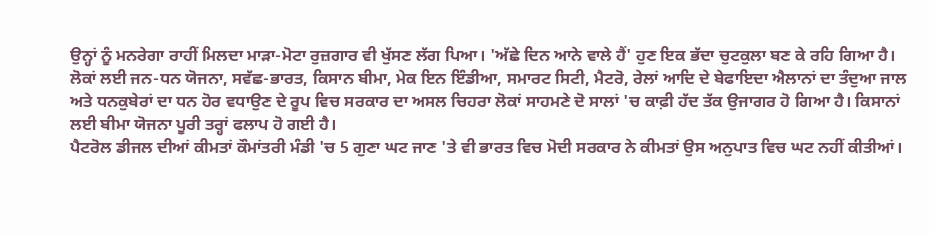ਉਨ੍ਹਾਂ ਨੂੰ ਮਨਰੇਗਾ ਰਾਹੀਂ ਮਿਲਦਾ ਮਾੜਾ-ਮੋਟਾ ਰੁਜ਼ਗਾਰ ਵੀ ਖੁੱਸਣ ਲੱਗ ਪਿਆ। 'ਅੱਛੇ ਦਿਨ ਆਨੇ ਵਾਲੇ ਹੈਂ' ਹੁਣ ਇਕ ਭੱਦਾ ਚੁਟਕੁਲਾ ਬਣ ਕੇ ਰਹਿ ਗਿਆ ਹੈ।
ਲੋਕਾਂ ਲਈ ਜਨ-ਧਨ ਯੋਜਨਾ, ਸਵੱਛ-ਭਾਰਤ, ਕਿਸਾਨ ਬੀਮਾ, ਮੇਕ ਇਨ ਇੰਡੀਆ, ਸਮਾਰਟ ਸਿਟੀ, ਮੈਟਰੋ, ਰੇਲਾਂ ਆਦਿ ਦੇ ਬੇਫਾਇਦਾ ਐਲਾਨਾਂ ਦਾ ਤੰਦੁਆ ਜਾਲ ਅਤੇ ਧਨਕੁਬੇਰਾਂ ਦਾ ਧਨ ਹੋਰ ਵਧਾਉਣ ਦੇ ਰੂਪ ਵਿਚ ਸਰਕਾਰ ਦਾ ਅਸਲ ਚਿਹਰਾ ਲੋਕਾਂ ਸਾਹਮਣੇ ਦੋ ਸਾਲਾਂ 'ਚ ਕਾਫ਼ੀ ਹੱਦ ਤੱਕ ਉਜਾਗਰ ਹੋ ਗਿਆ ਹੈ। ਕਿਸਾਨਾਂ ਲਈ ਬੀਮਾ ਯੋਜਨਾ ਪੂਰੀ ਤਰ੍ਹਾਂ ਫਲਾਪ ਹੋ ਗਈ ਹੈ।
ਪੈਟਰੋਲ ਡੀਜਲ ਦੀਆਂ ਕੀਮਤਾਂ ਕੌਮਾਂਤਰੀ ਮੰਡੀ 'ਚ 5 ਗੁਣਾ ਘਟ ਜਾਣ 'ਤੇ ਵੀ ਭਾਰਤ ਵਿਚ ਮੋਦੀ ਸਰਕਾਰ ਨੇ ਕੀਮਤਾਂ ਉਸ ਅਨੁਪਾਤ ਵਿਚ ਘਟ ਨਹੀਂ ਕੀਤੀਆਂ।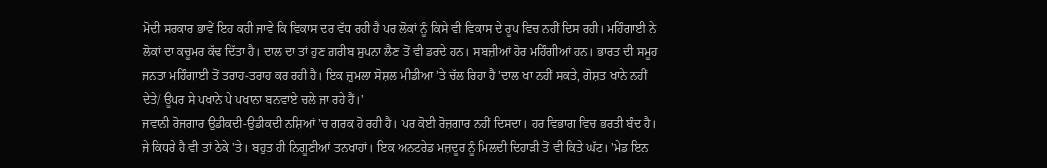ਮੋਦੀ ਸਰਕਾਰ ਭਾਵੇਂ ਇਹ ਕਹੀ ਜਾਵੇ ਕਿ ਵਿਕਾਸ ਦਰ ਵੱਧ ਰਹੀ ਹੈ ਪਰ ਲੋਕਾਂ ਨੂੰ ਕਿਸੇ ਵੀ ਵਿਕਾਸ ਦੇ ਰੂਪ ਵਿਚ ਨਹੀਂ ਦਿਸ ਰਹੀ। ਮਹਿੰਗਾਈ ਨੇ ਲੋਕਾਂ ਦਾ ਕਚੂਮਰ ਕੱਢ ਦਿੱਤਾ ਹੈ। ਦਾਲ ਦਾ ਤਾਂ ਹੁਣ ਗ਼ਰੀਬ ਸੁਪਨਾ ਲੈਣ ਤੋਂ ਵੀ ਡਰਦੇ ਹਨ। ਸਬਜ਼ੀਆਂ ਹੋਰ ਮਹਿੰਗੀਆਂ ਹਨ। ਭਾਰਤ ਦੀ ਸਮੂਹ ਜਨਤਾ ਮਹਿੰਗਾਈ ਤੋਂ ਤਰਾਹ-ਤਰਾਹ ਕਰ ਰਹੀ ਹੈ। ਇਕ ਜ਼ੁਮਲਾ ਸੋਸ਼ਲ ਮੀਡੀਆ 'ਤੇ ਚੱਲ ਰਿਹਾ ਹੈ 'ਦਾਲ ਖਾ ਨਹੀਂ ਸਕਤੇ, ਗੋਸ਼ਤ ਖਾਨੇ ਨਹੀਂ ਦੇਤੇ/ ਊਪਰ ਸੇ ਪਖਾਨੇ ਪੇ ਪਖਾਨਾ ਬਨਵਾਏ ਚਲੇ ਜਾ ਰਹੇ ਹੈਂ।'
ਜਵਾਨੀ ਰੋਜਗਾਰ ਉਡੀਕਦੀ-ਉਡੀਕਦੀ ਨਸ਼ਿਆਂ 'ਚ ਗਰਕ ਹੋ ਰਹੀ ਹੈ। ਪਰ ਕੋਈ ਰੋਜ਼ਗਾਰ ਨਹੀਂ ਦਿਸਦਾ। ਹਰ ਵਿਭਾਗ ਵਿਚ ਭਰਤੀ ਬੰਦ ਹੈ। ਜੇ ਕਿਧਰੇ ਹੈ ਵੀ ਤਾਂ ਠੇਕੇ 'ਤੇ। ਬਹੁਤ ਹੀ ਨਿਗੂਣੀਆਂ ਤਨਖਾਹਾਂ। ਇਕ ਅਨਟਰੇਡ ਮਜ਼ਦੂਰ ਨੂੰ ਮਿਲਦੀ ਦਿਹਾੜੀ ਤੋਂ ਵੀ ਕਿਤੇ ਘੱਟ। 'ਮੇਡ ਇਨ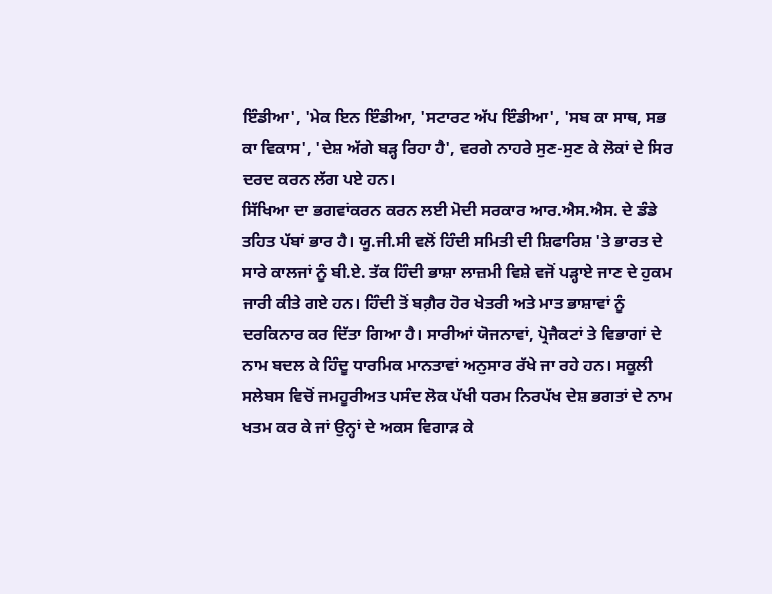ਇੰਡੀਆ', 'ਮੇਕ ਇਨ ਇੰਡੀਆ, 'ਸਟਾਰਟ ਅੱਪ ਇੰਡੀਆ', 'ਸਬ ਕਾ ਸਾਥ, ਸਭ ਕਾ ਵਿਕਾਸ', 'ਦੇਸ਼ ਅੱਗੇ ਬੜ੍ਹ ਰਿਹਾ ਹੈ', ਵਰਗੇ ਨਾਹਰੇ ਸੁਣ-ਸੁਣ ਕੇ ਲੋਕਾਂ ਦੇ ਸਿਰ ਦਰਦ ਕਰਨ ਲੱਗ ਪਏ ਹਨ।
ਸਿੱਖਿਆ ਦਾ ਭਗਵਾਂਕਰਨ ਕਰਨ ਲਈ ਮੋਦੀ ਸਰਕਾਰ ਆਰ.ਐਸ.ਐਸ. ਦੇ ਡੰਡੇ ਤਹਿਤ ਪੱਬਾਂ ਭਾਰ ਹੈ। ਯੂ.ਜੀ.ਸੀ ਵਲੋਂ ਹਿੰਦੀ ਸਮਿਤੀ ਦੀ ਸ਼ਿਫਾਰਿਸ਼ 'ਤੇ ਭਾਰਤ ਦੇ ਸਾਰੇ ਕਾਲਜਾਂ ਨੂੰ ਬੀ.ਏ. ਤੱਕ ਹਿੰਦੀ ਭਾਸ਼ਾ ਲਾਜ਼ਮੀ ਵਿਸ਼ੇ ਵਜੋਂ ਪੜ੍ਹਾਏ ਜਾਣ ਦੇ ਹੁਕਮ ਜਾਰੀ ਕੀਤੇ ਗਏ ਹਨ। ਹਿੰਦੀ ਤੋਂ ਬਗ਼ੈਰ ਹੋਰ ਖੇਤਰੀ ਅਤੇ ਮਾਤ ਭਾਸ਼ਾਵਾਂ ਨੂੰ ਦਰਕਿਨਾਰ ਕਰ ਦਿੱਤਾ ਗਿਆ ਹੈ। ਸਾਰੀਆਂ ਯੋਜਨਾਵਾਂ, ਪ੍ਰੋਜੈਕਟਾਂ ਤੇ ਵਿਭਾਗਾਂ ਦੇ ਨਾਮ ਬਦਲ ਕੇ ਹਿੰਦੂ ਧਾਰਮਿਕ ਮਾਨਤਾਵਾਂ ਅਨੁਸਾਰ ਰੱਖੇ ਜਾ ਰਹੇ ਹਨ। ਸਕੂਲੀ ਸਲੇਬਸ ਵਿਚੋਂ ਜਮਹੂਰੀਅਤ ਪਸੰਦ ਲੋਕ ਪੱਖੀ ਧਰਮ ਨਿਰਪੱਖ ਦੇਸ਼ ਭਗਤਾਂ ਦੇ ਨਾਮ ਖਤਮ ਕਰ ਕੇ ਜਾਂ ਉਨ੍ਹਾਂ ਦੇ ਅਕਸ ਵਿਗਾੜ ਕੇ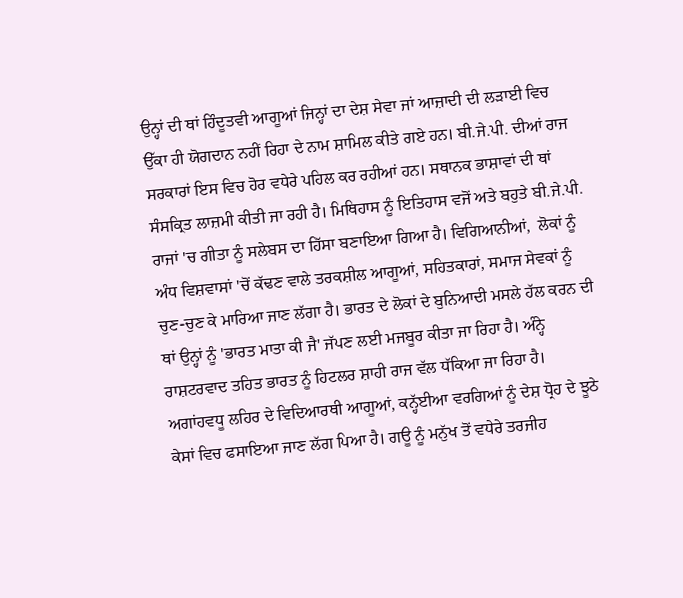ਉਨ੍ਹਾਂ ਦੀ ਥਾਂ ਹਿੰਦੂਤਵੀ ਆਗੂਆਂ ਜਿਨ੍ਹਾਂ ਦਾ ਦੇਸ਼ ਸੇਵਾ ਜਾਂ ਆਜ਼ਾਦੀ ਦੀ ਲੜਾਈ ਵਿਚ ਉੱਕਾ ਹੀ ਯੋਗਦਾਨ ਨਹੀਂ ਰਿਹਾ ਦੇ ਨਾਮ ਸ਼ਾਮਿਲ ਕੀਤੇ ਗਏ ਹਨ। ਬੀ.ਜੇ.ਪੀ. ਦੀਆਂ ਰਾਜ ਸਰਕਾਰਾਂ ਇਸ ਵਿਚ ਹੋਰ ਵਧੇਰੇ ਪਹਿਲ ਕਰ ਰਹੀਆਂ ਹਨ। ਸਥਾਨਕ ਭਾਸ਼ਾਵਾਂ ਦੀ ਥਾਂ ਸੰਸਕ੍ਰਿਤ ਲਾਜ਼ਮੀ ਕੀਤੀ ਜਾ ਰਹੀ ਹੈ। ਮਿਥਿਹਾਸ ਨੂੰ ਇਤਿਹਾਸ ਵਜੋਂ ਅਤੇ ਬਹੁਤੇ ਬੀ.ਜੇ.ਪੀ. ਰਾਜਾਂ 'ਚ ਗੀਤਾ ਨੂੰ ਸਲੇਬਸ ਦਾ ਹਿੱਸਾ ਬਣਾਇਆ ਗਿਆ ਹੈ। ਵਿਗਿਆਨੀਆਂ,  ਲੋਕਾਂ ਨੂੰ ਅੰਧ ਵਿਸ਼ਵਾਸਾਂ 'ਚੋਂ ਕੱਢਣ ਵਾਲੇ ਤਰਕਸ਼ੀਲ ਆਗੂਆਂ, ਸਹਿਤਕਾਰਾਂ, ਸਮਾਜ ਸੇਵਕਾਂ ਨੂੰ ਚੁਣ-ਚੁਣ ਕੇ ਮਾਰਿਆ ਜਾਣ ਲੱਗਾ ਹੈ। ਭਾਰਤ ਦੇ ਲੋਕਾਂ ਦੇ ਬੁਨਿਆਦੀ ਮਸਲੇ ਹੱਲ ਕਰਨ ਦੀ ਥਾਂ ਉਨ੍ਹਾਂ ਨੂੰ 'ਭਾਰਤ ਮਾਤਾ ਕੀ ਜੈ' ਜੱਪਣ ਲਈ ਮਜਬੂਰ ਕੀਤਾ ਜਾ ਰਿਹਾ ਹੈ। ਅੰਨ੍ਹੇ ਰਾਸ਼ਟਰਵਾਦ ਤਹਿਤ ਭਾਰਤ ਨੂੰ ਹਿਟਲਰ ਸ਼ਾਹੀ ਰਾਜ ਵੱਲ ਧੱਕਿਆ ਜਾ ਰਿਹਾ ਹੈ। ਅਗਾਂਹਵਧੂ ਲਹਿਰ ਦੇ ਵਿਦਿਆਰਥੀ ਆਗੂਆਂ, ਕਨ੍ਹੱਈਆ ਵਰਗਿਆਂ ਨੂੰ ਦੇਸ਼ ਧ੍ਰੋਹ ਦੇ ਝੂਠੇ ਕੇਸਾਂ ਵਿਚ ਫਸਾਇਆ ਜਾਣ ਲੱਗ ਪਿਆ ਹੈ। ਗਊ ਨੂੰ ਮਨੁੱਖ ਤੋਂ ਵਧੇਰੇ ਤਰਜੀਹ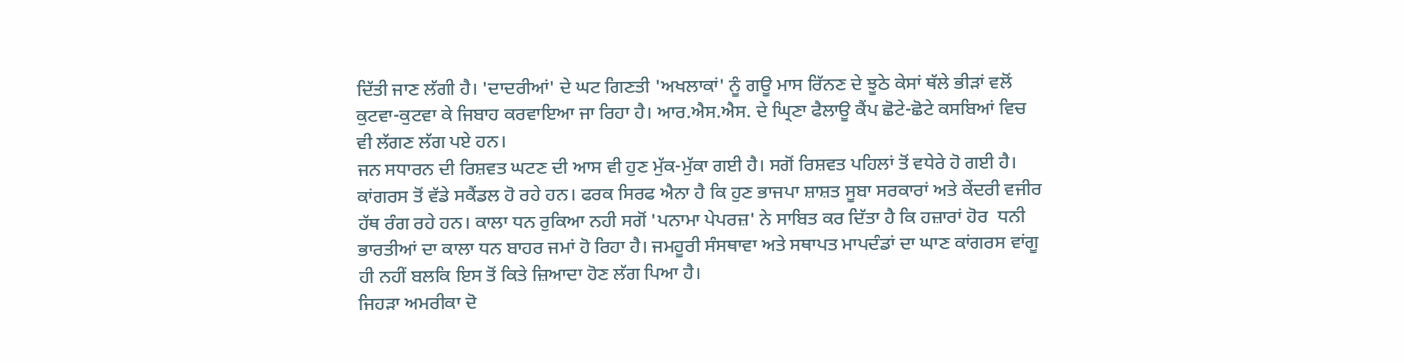ਦਿੱਤੀ ਜਾਣ ਲੱਗੀ ਹੈ। 'ਦਾਦਰੀਆਂ' ਦੇ ਘਟ ਗਿਣਤੀ 'ਅਖਲਾਕਾਂ' ਨੂੰ ਗਊ ਮਾਸ ਰਿੱਨਣ ਦੇ ਝੂਠੇ ਕੇਸਾਂ ਥੱਲੇ ਭੀੜਾਂ ਵਲੋਂ ਕੁਟਵਾ-ਕੁਟਵਾ ਕੇ ਜਿਬਾਹ ਕਰਵਾਇਆ ਜਾ ਰਿਹਾ ਹੈ। ਆਰ.ਐਸ.ਐਸ. ਦੇ ਘ੍ਰਿਣਾ ਫੈਲਾਊ ਕੈਂਪ ਛੋਟੇ-ਛੋਟੇ ਕਸਬਿਆਂ ਵਿਚ ਵੀ ਲੱਗਣ ਲੱਗ ਪਏ ਹਨ।
ਜਨ ਸਧਾਰਨ ਦੀ ਰਿਸ਼ਵਤ ਘਟਣ ਦੀ ਆਸ ਵੀ ਹੁਣ ਮੁੱਕ-ਮੁੱਕਾ ਗਈ ਹੈ। ਸਗੋਂ ਰਿਸ਼ਵਤ ਪਹਿਲਾਂ ਤੋਂ ਵਧੇਰੇ ਹੋ ਗਈ ਹੈ। ਕਾਂਗਰਸ ਤੋਂ ਵੱਡੇ ਸਕੈਂਡਲ ਹੋ ਰਹੇ ਹਨ। ਫਰਕ ਸਿਰਫ ਐਨਾ ਹੈ ਕਿ ਹੁਣ ਭਾਜਪਾ ਸ਼ਾਸ਼ਤ ਸੂਬਾ ਸਰਕਾਰਾਂ ਅਤੇ ਕੇਂਦਰੀ ਵਜੀਰ ਹੱਥ ਰੰਗ ਰਹੇ ਹਨ। ਕਾਲਾ ਧਨ ਰੁਕਿਆ ਨਹੀ ਸਗੋਂ 'ਪਨਾਮਾ ਪੇਪਰਜ਼' ਨੇ ਸਾਬਿਤ ਕਰ ਦਿੱਤਾ ਹੈ ਕਿ ਹਜ਼ਾਰਾਂ ਹੋਰ  ਧਨੀ ਭਾਰਤੀਆਂ ਦਾ ਕਾਲਾ ਧਨ ਬਾਹਰ ਜਮਾਂ ਹੋ ਰਿਹਾ ਹੈ। ਜਮਹੂਰੀ ਸੰਸਥਾਵਾ ਅਤੇ ਸਥਾਪਤ ਮਾਪਦੰਡਾਂ ਦਾ ਘਾਣ ਕਾਂਗਰਸ ਵਾਂਗੂ ਹੀ ਨਹੀਂ ਬਲਕਿ ਇਸ ਤੋਂ ਕਿਤੇ ਜ਼ਿਆਦਾ ਹੋਣ ਲੱਗ ਪਿਆ ਹੈ।
ਜਿਹੜਾ ਅਮਰੀਕਾ ਦੋ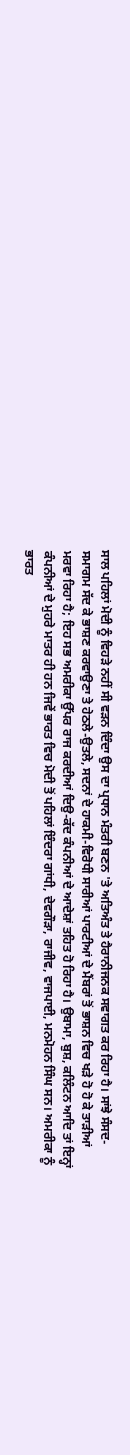ਸਾਲ ਪਹਿਲਾਂ ਮੋਦੀ ਨੂੰ ਵਿਹੜੇ ਨਹੀਂ ਸੀ ਵੜਨ ਦਿੰਦਾ ਉਸ ਦਾ ਪ੍ਰਧਾਨ ਮੰਤਰੀ ਬਣਨ 'ਤੇ ਅਤਿਅੰਤ ਤੇ ਹੈਰਾਨੀਜਨਕ ਸਵਾਗਤ ਕਰ ਰਿਹਾ ਹੈ। ਸਾਂਝੇ ਸੰਸਦ-ਸਮਾਗਮ ਸੱਦ ਕੇ ਭਾਸ਼ਣ ਕਰਵਾਉਣਾ ਤੇ ਹੇਠਲੇ-ਉਤਲੇ, ਸਦਨਾਂ ਦੇ ਹਾਕਮੀ-ਵਿਰੋਧੀ ਸਾਰੀਆਂ ਪਾਰਟੀਆਂ ਦੇ ਮੈਂਬਰਾਂ ਤੋਂ ਭਾਸ਼ਨ ਵਿਚ ਖੜੇ ਹੋ ਹੋ ਕੇ ਤਾੜੀਆਂ ਮਰਵਾ ਰਿਹਾ ਹੈ; ਇਹ ਸਭ ਅਮਰੀਕਾ ਉੱਪਰ ਰਾਜ ਕਰਦੀਆਂ ਦਿਉ-ਕੱਦ ਕੰਪਨੀਆਂ ਦੇ ਆਦੇਸ਼ਾਂ ਤਹਿਤ ਹੋ ਰਿਹਾ ਹੈ। ਉਬਾਮਾ, ਬੁਸ਼, ਕਲਿੰਟਨ ਆਦਿ ਤਾਂ ਇਨ੍ਹਾਂ ਕੰਪਨੀਆਂ ਦੇ ਮੁਹਰੇ ਮਾਤਰ ਹੀ ਹਨ ਜਿਵੇਂ ਭਾਰਤ ਵਿਚ ਮੋਦੀ ਤੋਂ ਪਹਿਲਾਂ ਇੰਦਰਾ ਗਾਂਧੀ, ਦੇਵਗੌੜਾ, ਰਾਜੀਵ, ਵਾਜਪਾਈ, ਮਨਮੋਹਨ ਸਿੰਘ ਸਨ। ਅਮਰੀਕਾ ਨੂੰ ਭਾਰਤ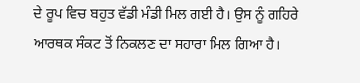ਦੇ ਰੂਪ ਵਿਚ ਬਹੁਤ ਵੱਡੀ ਮੰਡੀ ਮਿਲ ਗਈ ਹੈ। ਉਸ ਨੂੰ ਗਹਿਰੇ ਆਰਥਕ ਸੰਕਟ ਤੋਂ ਨਿਕਲਣ ਦਾ ਸਹਾਰਾ ਮਿਲ ਗਿਆ ਹੈ।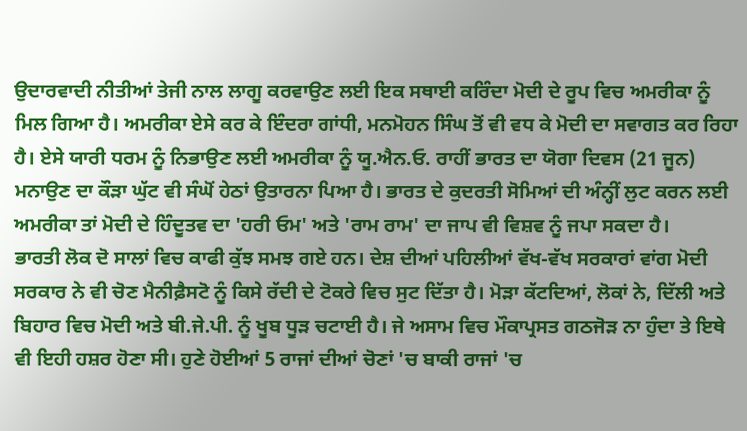ਉਦਾਰਵਾਦੀ ਨੀਤੀਆਂ ਤੇਜੀ ਨਾਲ ਲਾਗੂ ਕਰਵਾਉਣ ਲਈ ਇਕ ਸਥਾਈ ਕਰਿੰਦਾ ਮੋਦੀ ਦੇ ਰੂਪ ਵਿਚ ਅਮਰੀਕਾ ਨੂੰ ਮਿਲ ਗਿਆ ਹੈ। ਅਮਰੀਕਾ ਏਸੇ ਕਰ ਕੇ ਇੰਦਰਾ ਗਾਂਧੀ, ਮਨਮੋਹਨ ਸਿੰਘ ਤੋਂ ਵੀ ਵਧ ਕੇ ਮੋਦੀ ਦਾ ਸਵਾਗਤ ਕਰ ਰਿਹਾ ਹੈ। ਏਸੇ ਯਾਰੀ ਧਰਮ ਨੂੰ ਨਿਭਾਉਣ ਲਈ ਅਮਰੀਕਾ ਨੂੰ ਯੂ.ਐਨ.ਓ. ਰਾਹੀਂ ਭਾਰਤ ਦਾ ਯੋਗਾ ਦਿਵਸ (21 ਜੂਨ) ਮਨਾਉਣ ਦਾ ਕੌੜਾ ਘੁੱਟ ਵੀ ਸੰਘੋਂ ਹੇਠਾਂ ਉਤਾਰਨਾ ਪਿਆ ਹੈ। ਭਾਰਤ ਦੇ ਕੁਦਰਤੀ ਸੋਮਿਆਂ ਦੀ ਅੰਨ੍ਹੀਂ ਲੁਟ ਕਰਨ ਲਈ ਅਮਰੀਕਾ ਤਾਂ ਮੋਦੀ ਦੇ ਹਿੰਦੂਤਵ ਦਾ 'ਹਰੀ ਓਮ' ਅਤੇ 'ਰਾਮ ਰਾਮ' ਦਾ ਜਾਪ ਵੀ ਵਿਸ਼ਵ ਨੂੰ ਜਪਾ ਸਕਦਾ ਹੈ।
ਭਾਰਤੀ ਲੋਕ ਦੋ ਸਾਲਾਂ ਵਿਚ ਕਾਫੀ ਕੁੱਝ ਸਮਝ ਗਏ ਹਨ। ਦੇਸ਼ ਦੀਆਂ ਪਹਿਲੀਆਂ ਵੱਖ-ਵੱਖ ਸਰਕਾਰਾਂ ਵਾਂਗ ਮੋਦੀ ਸਰਕਾਰ ਨੇ ਵੀ ਚੋਣ ਮੈਨੀਫ਼ੈਸਟੋ ਨੂੰ ਕਿਸੇ ਰੱਦੀ ਦੇ ਟੋਕਰੇ ਵਿਚ ਸੁਟ ਦਿੱਤਾ ਹੈ। ਮੋੜਾ ਕੱਟਦਿਆਂ, ਲੋਕਾਂ ਨੇ, ਦਿੱਲੀ ਅਤੇ ਬਿਹਾਰ ਵਿਚ ਮੋਦੀ ਅਤੇ ਬੀ.ਜੇ.ਪੀ. ਨੂੰ ਖੂਬ ਧੂੜ ਚਟਾਈ ਹੈ। ਜੇ ਅਸਾਮ ਵਿਚ ਮੌਕਾਪ੍ਰਸਤ ਗਠਜੋੜ ਨਾ ਹੁੰਦਾ ਤੇ ਇਥੇ ਵੀ ਇਹੀ ਹਸ਼ਰ ਹੋਣਾ ਸੀ। ਹੁਣੇ ਹੋਈਆਂ 5 ਰਾਜਾਂ ਦੀਆਂ ਚੋਣਾਂ 'ਚ ਬਾਕੀ ਰਾਜਾਂ 'ਚ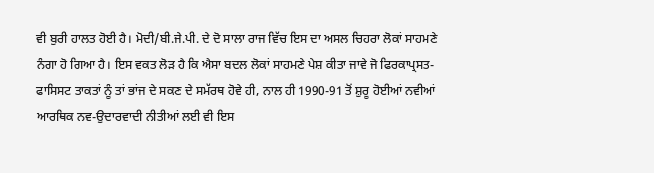ਵੀ ਬੁਰੀ ਹਾਲਤ ਹੋਈ ਹੈ। ਮੋਦੀ/ਬੀ.ਜੇ.ਪੀ. ਦੇ ਦੋ ਸਾਲਾ ਰਾਜ ਵਿੱਚ ਇਸ ਦਾ ਅਸਲ ਚਿਹਰਾ ਲੋਕਾਂ ਸਾਹਮਣੇ ਨੰਗਾ ਹੋ ਗਿਆ ਹੈ। ਇਸ ਵਕਤ ਲੋੜ ਹੈ ਕਿ ਐਸਾ ਬਦਲ ਲੋਕਾਂ ਸਾਹਮਣੇ ਪੇਸ਼ ਕੀਤਾ ਜਾਵੇ ਜੋ ਫਿਰਕਾਪ੍ਰਸਤ-ਫਾਸਿਸਟ ਤਾਕਤਾਂ ਨੂੰ ਤਾਂ ਭਾਂਜ ਦੇ ਸਕਣ ਦੇ ਸਮੱਰਥ ਹੋਵੇ ਹੀ, ਨਾਲ ਹੀ 1990-91 ਤੋਂ ਸ਼ੁਰੂ ਹੋਈਆਂ ਨਵੀਆਂ ਆਰਥਿਕ ਨਵ-ਉਦਾਰਵਾਦੀ ਨੀਤੀਆਂ ਲਈ ਵੀ ਇਸ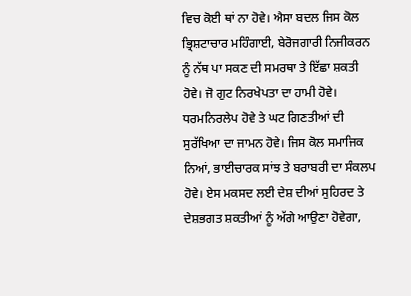ਵਿਚ ਕੋਈ ਥਾਂ ਨਾ ਹੋਵੇ। ਐਸਾ ਬਦਲ ਜਿਸ ਕੋਲ ਭ੍ਰਿਸ਼ਟਾਚਾਰ ਮਹਿੰਗਾਈ, ਬੇਰੋਜਗਾਰੀ ਨਿਜੀਕਰਨ ਨੂੰ ਨੱਥ ਪਾ ਸਕਣ ਦੀ ਸਮਰਥਾ ਤੇ ਇੱਛਾ ਸ਼ਕਤੀ ਹੋਵੇ। ਜੋ ਗੁਟ ਨਿਰਖੇਪਤਾ ਦਾ ਹਾਮੀ ਹੋਵੇ। ਧਰਮਨਿਰਲੇਪ ਹੋਵੇ ਤੇ ਘਟ ਗਿਣਤੀਆਂ ਦੀ ਸੁਰੱਖਿਆ ਦਾ ਜਾਮਨ ਹੋਵੇ। ਜਿਸ ਕੋਲ ਸਮਾਜਿਕ ਨਿਆਂ, ਭਾਈਚਾਰਕ ਸਾਂਝ ਤੇ ਬਰਾਬਰੀ ਦਾ ਸੰਕਲਪ ਹੋਵੇ। ਏਸ ਮਕਸਦ ਲਈ ਦੇਸ਼ ਦੀਆਂ ਸੁਹਿਰਦ ਤੇ ਦੇਸ਼ਭਗਤ ਸ਼ਕਤੀਆਂ ਨੂੰ ਅੱਗੇ ਆਉਣਾ ਹੋਵੇਗਾ,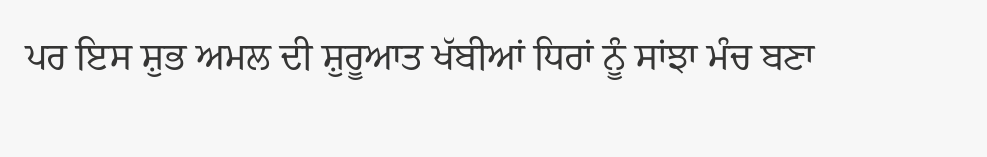ਪਰ ਇਸ ਸ਼ੁਭ ਅਮਲ ਦੀ ਸ਼ੁਰੂਆਤ ਖੱਬੀਆਂ ਧਿਰਾਂ ਨੂੰ ਸਾਂਝਾ ਮੰਚ ਬਣਾ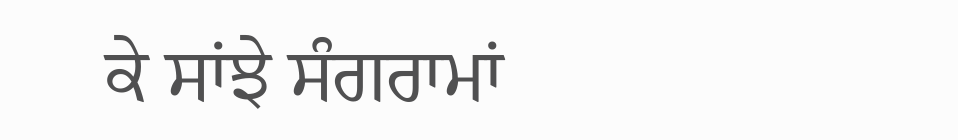ਕੇ ਸਾਂਝੇ ਸੰਗਰਾਮਾਂ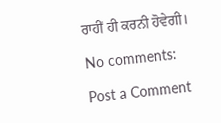ਰਾਹੀਂ ਹੀ ਕਰਨੀ ਹੋਵੇਗੀ।

No comments:

Post a Comment